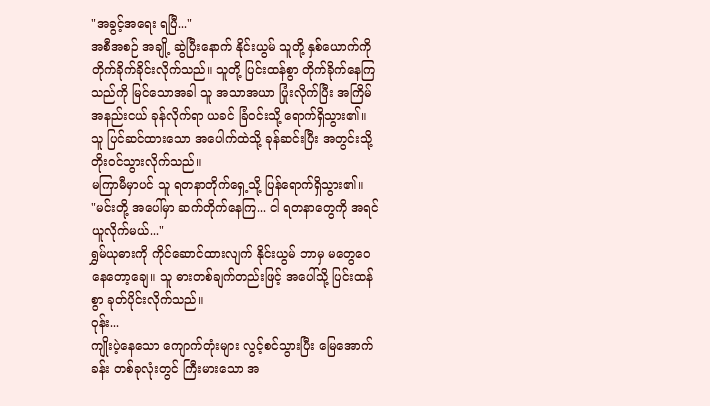"အခွင့်အရေး ရပြီ..."
အစီအစဉ် အချို့ ဆွဲပြီးနောက် နိုင်းယွမ် သူတို့ နှစ်ယောက်ကို တိုက်ခိုက်ခိုင်းလိုက်သည်။ သူတို့ ပြင်းထန်စွာ တိုက်ခိုက်နေကြသည်ကို မြင်သောအခါ သူ အသာအယာ ပြုံးလိုက်ပြီး အကြိမ်အနည်းငယ် ခုန်လိုက်ရာ ယခင် ခြံဝင်းသို့ ရောက်ရှိသွား၏။ သူ ပြင်ဆင်ထားသော အပေါက်ထဲသို့ ခုန်ဆင်းပြီး အတွင်းသို့ တိုးဝင်သွားလိုက်သည်။
မကြာမီမှာပင် သူ ရတနာတိုက်ရှေ့သို့ ပြန်ရောက်ရှိသွား၏။
"မင်းတို့ အပေါ်မှာ ဆက်တိုက်နေကြ... ငါ ရတနာတွေကို အရင် ယူလိုက်မယ်..."
ရွှမ်ယုဓားကို ကိုင်ဆောင်ထားလျက် နိုင်းယွမ် ဘာမှ မတွေဝေနေတော့ချေ။ သူ ဓားတစ်ချက်တည်းဖြင့် အပေါ်သို့ ပြင်းထန်စွာ ခုတ်ပိုင်းလိုက်သည်။
ဝုန်း...
ကျိုးပဲ့နေသော ကျောက်တုံးများ လွင့်စင်သွားပြီး မြေအောက်ခန်း တစ်ခုလုံးတွင် ကြီးမားသော အ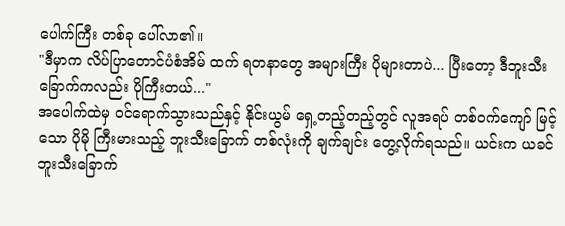ပေါက်ကြီး တစ်ခု ပေါ်လာ၏။
"ဒီမှာက လိပ်ပြာတောင်ပံစံအိမ် ထက် ရတနာတွေ အများကြီး ပိုများတာပဲ... ပြီးတော့ ဒီဘူးသီးခြောက်ကလည်း ပိုကြီးတယ်..."
အပေါက်ထဲမှ ဝင်ရောက်သွားသည်နှင့် နိုင်းယွမ် ရှေ့တည့်တည့်တွင် လူအရပ် တစ်ဝက်ကျော် မြင့်သော ပိုမို ကြီးမားသည့် ဘူးသီးခြောက် တစ်လုံးကို ချက်ချင်း တွေ့လိုက်ရသည်။ ယင်းက ယခင် ဘူးသီးခြောက်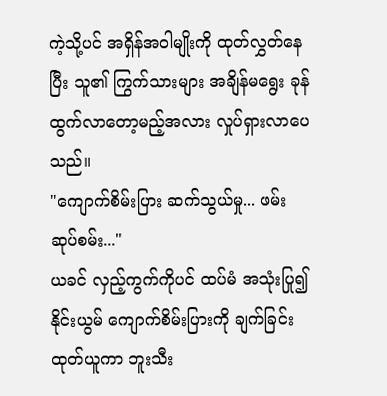ကဲ့သို့ပင် အရှိန်အဝါမျိုးကို ထုတ်လွှတ်နေပြီး သူ၏ ကြွက်သားများ အချိန်မရွေး ခုန်ထွက်လာတော့မည့်အလား လှုပ်ရှားလာပေသည်။
"ကျောက်စိမ်းပြား ဆက်သွယ်မှု... ဖမ်းဆုပ်စမ်း..."
ယခင် လှည့်ကွက်ကိုပင် ထပ်မံ အသုံးပြု၍ နိုင်းယွမ် ကျောက်စိမ်းပြားကို ချက်ခြင်း ထုတ်ယူကာ ဘူးသီး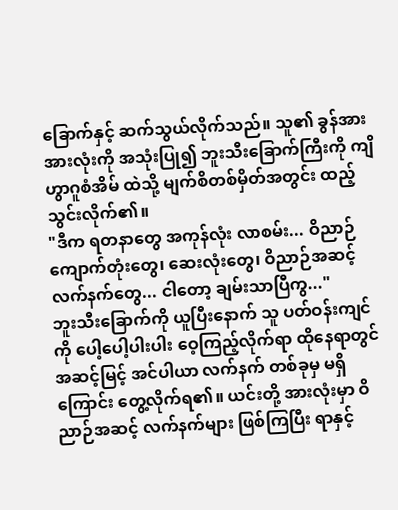ခြောက်နှင့် ဆက်သွယ်လိုက်သည်။ သူ၏ ခွန်အား အားလုံးကို အသုံးပြု၍ ဘူးသီးခြောက်ကြီးကို ကျိဟွာဂူစံအိမ် ထဲသို့ မျက်စိတစ်မှိတ်အတွင်း ထည့်သွင်းလိုက်၏။
"ဒီက ရတနာတွေ အကုန်လုံး လာစမ်း... ဝိညာဉ်ကျောက်တုံးတွေ၊ ဆေးလုံးတွေ၊ ဝိညာဉ်အဆင့် လက်နက်တွေ... ငါတော့ ချမ်းသာပြီကွ..."
ဘူးသီးခြောက်ကို ယူပြီးနောက် သူ ပတ်ဝန်းကျင်ကို ပေါ့ပေါ့ပါးပါး ဝေ့ကြည့်လိုက်ရာ ထိုနေရာတွင် အဆင့်မြင့် အင်ပါယာ လက်နက် တစ်ခုမှ မရှိကြောင်း တွေ့လိုက်ရ၏။ ယင်းတို့ အားလုံးမှာ ဝိညာဉ်အဆင့် လက်နက်များ ဖြစ်ကြပြီး ရာနှင့်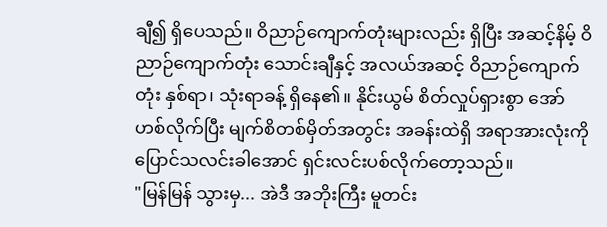ချီ၍ ရှိပေသည်။ ဝိညာဉ်ကျောက်တုံးများလည်း ရှိပြီး အဆင့်နိမ့် ဝိညာဉ်ကျောက်တုံး သောင်းချီနှင့် အလယ်အဆင့် ဝိညာဉ်ကျောက်တုံး နှစ်ရာ၊ သုံးရာခန့် ရှိနေ၏။ နိုင်းယွမ် စိတ်လှုပ်ရှားစွာ အော်ဟစ်လိုက်ပြီး မျက်စိတစ်မှိတ်အတွင်း အခန်းထဲရှိ အရာအားလုံးကို ပြောင်သလင်းခါအောင် ရှင်းလင်းပစ်လိုက်တော့သည်။
"မြန်မြန် သွားမှ... အဲဒီ အဘိုးကြီး မူတင်း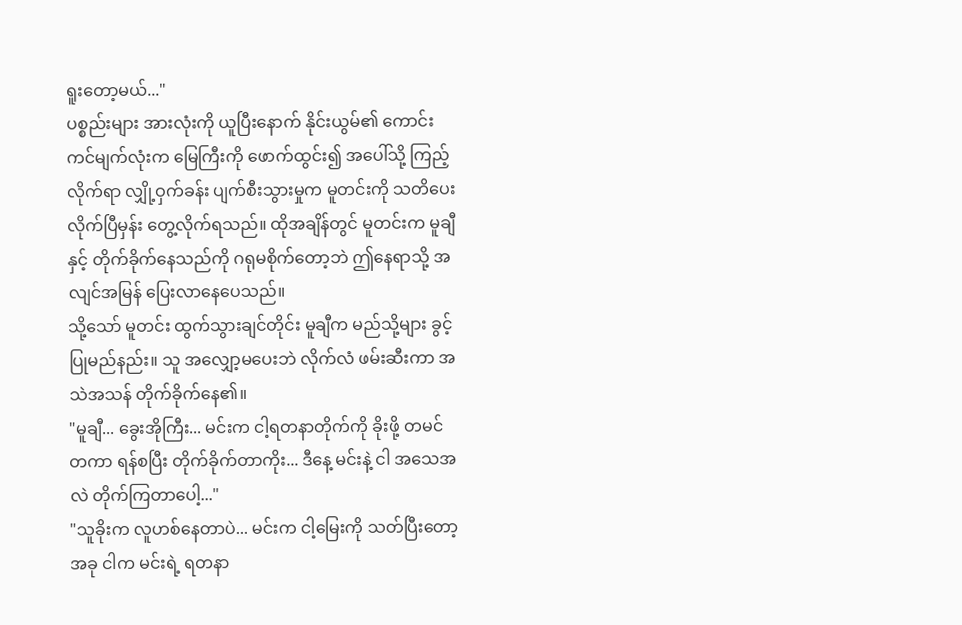ရူးတော့မယ်..."
ပစ္စည်းများ အားလုံးကို ယူပြီးနောက် နိုင်းယွမ်၏ ကောင်းကင်မျက်လုံးက မြေကြီးကို ဖောက်ထွင်း၍ အပေါ်သို့ ကြည့်လိုက်ရာ လျှို့ဝှက်ခန်း ပျက်စီးသွားမှုက မူတင်းကို သတိပေးလိုက်ပြီမှန်း တွေ့လိုက်ရသည်။ ထိုအချိန်တွင် မူတင်းက မူချီ နှင့် တိုက်ခိုက်နေသည်ကို ဂရုမစိုက်တော့ဘဲ ဤနေရာသို့ အလျင်အမြန် ပြေးလာနေပေသည်။
သို့သော် မူတင်း ထွက်သွားချင်တိုင်း မူချီက မည်သို့များ ခွင့်ပြုမည်နည်း။ သူ အလျှော့မပေးဘဲ လိုက်လံ ဖမ်းဆီးကာ အသဲအသန် တိုက်ခိုက်နေ၏။
"မူချီ... ခွေးအိုကြီး... မင်းက ငါ့ရတနာတိုက်ကို ခိုးဖို့ တမင်တကာ ရန်စပြီး တိုက်ခိုက်တာကိုး... ဒီနေ့ မင်းနဲ့ ငါ အသေအလဲ တိုက်ကြတာပေါ့..."
"သူခိုးက လူဟစ်နေတာပဲ... မင်းက ငါ့မြေးကို သတ်ပြီးတော့ အခု ငါက မင်းရဲ့ ရတနာ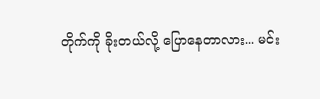တိုက်ကို ခိုးတယ်လို့ ပြောနေတာလား... မင်း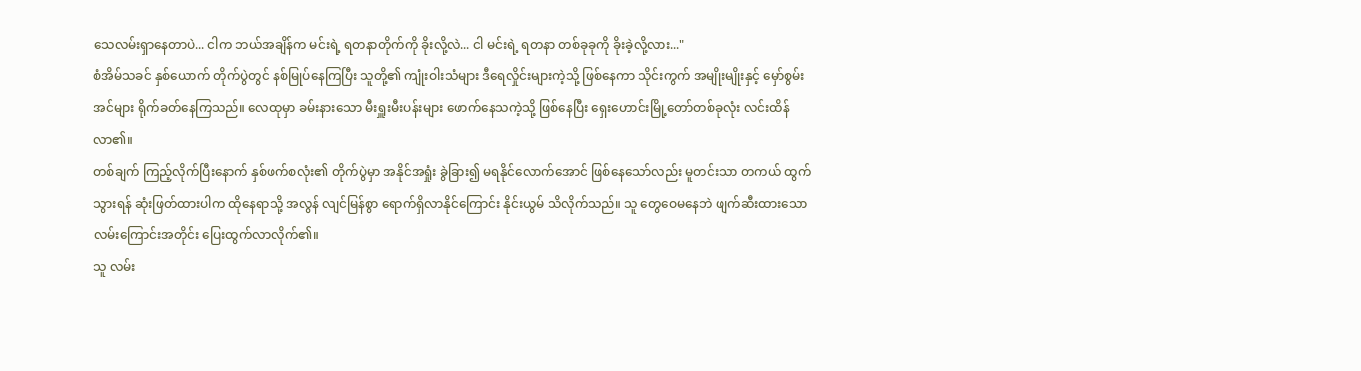သေလမ်းရှာနေတာပဲ... ငါက ဘယ်အချိန်က မင်းရဲ့ ရတနာတိုက်ကို ခိုးလို့လဲ... ငါ မင်းရဲ့ ရတနာ တစ်ခုခုကို ခိုးခဲ့လို့လား..."
စံအိမ်သခင် နှစ်ယောက် တိုက်ပွဲတွင် နစ်မြုပ်နေကြပြီး သူတို့၏ ကျုံးဝါးသံများ ဒီရေလှိုင်းများကဲ့သို့ ဖြစ်နေကာ သိုင်းကွက် အမျိုးမျိုးနှင့် မှော်စွမ်းအင်များ ရိုက်ခတ်နေကြသည်။ လေထုမှာ ခမ်းနားသော မီးရှူးမီးပန်းများ ဖောက်နေသကဲ့သို့ ဖြစ်နေပြီး ရှေးဟောင်းမြို့တော်တစ်ခုလုံး လင်းထိန်လာ၏။
တစ်ချက် ကြည့်လိုက်ပြီးနောက် နှစ်ဖက်စလုံး၏ တိုက်ပွဲမှာ အနိုင်အရှုံး ခွဲခြား၍ မရနိုင်လောက်အောင် ဖြစ်နေသော်လည်း မူတင်းသာ တကယ် ထွက်သွားရန် ဆုံးဖြတ်ထားပါက ထိုနေရာသို့ အလွန် လျင်မြန်စွာ ရောက်ရှိလာနိုင်ကြောင်း နိုင်းယွမ် သိလိုက်သည်။ သူ တွေဝေမနေဘဲ ဖျက်ဆီးထားသော လမ်းကြောင်းအတိုင်း ပြေးထွက်လာလိုက်၏။
သူ လမ်း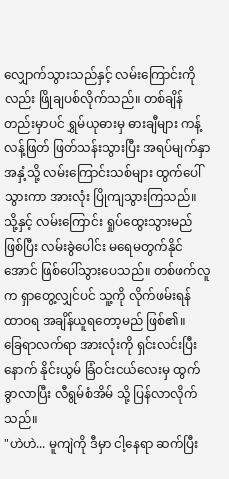လျှောက်သွားသည်နှင့် လမ်းကြောင်းကိုလည်း ဖြိုချပစ်လိုက်သည်။ တစ်ချိန်တည်းမှာပင် ရွှမ်ယုဓားမှ ဓားချီများ ကန့်လန့်ဖြတ် ဖြတ်သန်းသွားပြီး အရပ်မျက်နှာ အနှံ့သို့ လမ်းကြောင်းသစ်များ ထွက်ပေါ်သွားကာ အားလုံး ပြိုကျသွားကြသည်။
သို့နှင့် လမ်းကြောင်း ရှုပ်ထွေးသွားမည် ဖြစ်ပြီး လမ်းခွဲပေါင်း မရေမတွက်နိုင်အောင် ဖြစ်ပေါ်သွားပေသည်။ တစ်ဖက်လူက ရှာတွေ့လျှင်ပင် သူ့ကို လိုက်ဖမ်းရန် ထာဝရ အချိန်ယူရတော့မည် ဖြစ်၏။
ခြေရာလက်ရာ အားလုံးကို ရှင်းလင်းပြီးနောက် နိုင်းယွမ် ခြံဝင်းငယ်လေးမှ ထွက်ခွာလာပြီး လီရွမ်စံအိမ် သို့ ပြန်လာလိုက်သည်။
"ဟဲဟဲ... မူကျဲကို ဒီမှာ ငါ့နေရာ ဆက်ပြီး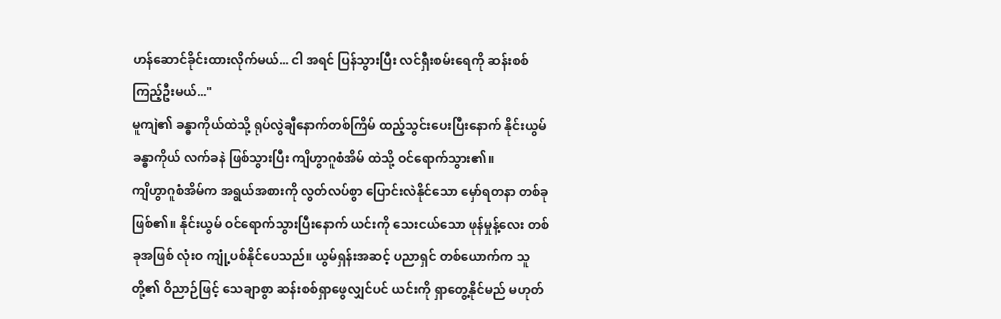ဟန်ဆောင်ခိုင်းထားလိုက်မယ်... ငါ အရင် ပြန်သွားပြီး လင်ရှီးစမ်းရေကို ဆန်းစစ်ကြည့်ဦးမယ်..."
မူကျဲ၏ ခန္ဓာကိုယ်ထဲသို့ ရုပ်လွဲချီနောက်တစ်ကြိမ် ထည့်သွင်းပေးပြီးနောက် နိုင်းယွမ် ခန္ဓာကိုယ် လက်ခနဲ ဖြစ်သွားပြီး ကျိဟွာဂူစံအိမ် ထဲသို့ ဝင်ရောက်သွား၏။
ကျိဟွာဂူစံအိမ်က အရွယ်အစားကို လွတ်လပ်စွာ ပြောင်းလဲနိုင်သော မှော်ရတနာ တစ်ခု ဖြစ်၏။ နိုင်းယွမ် ဝင်ရောက်သွားပြီးနောက် ယင်းကို သေးငယ်သော ဖုန်မှုန့်လေး တစ်ခုအဖြစ် လုံးဝ ကျုံ့ပစ်နိုင်ပေသည်။ ယွမ်ရှန်းအဆင့် ပညာရှင် တစ်ယောက်က သူတို့၏ ဝိညာဉ်ဖြင့် သေချာစွာ ဆန်းစစ်ရှာဖွေလျှင်ပင် ယင်းကို ရှာတွေ့နိုင်မည် မဟုတ်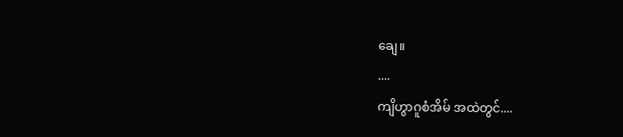ချေ။
....
ကျိဟွာဂူစံအိမ် အထဲတွင်....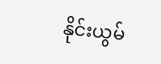နိုင်းယွမ်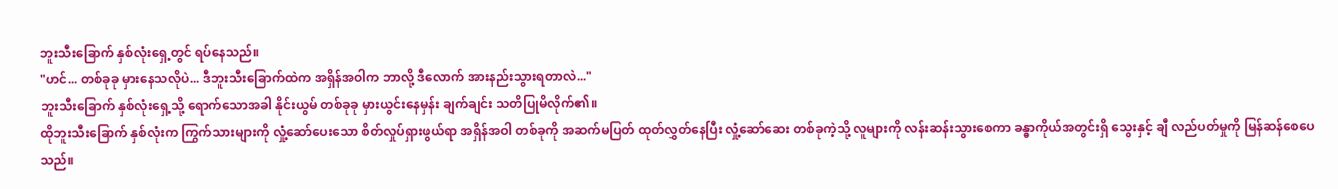ဘူးသီးခြောက် နှစ်လုံးရှေ့တွင် ရပ်နေသည်။
"ဟင်... တစ်ခုခု မှားနေသလိုပဲ... ဒီဘူးသီးခြောက်ထဲက အရှိန်အဝါက ဘာလို့ ဒီလောက် အားနည်းသွားရတာလဲ..."
ဘူးသီးခြောက် နှစ်လုံးရှေ့သို့ ရောက်သောအခါ နိုင်းယွမ် တစ်ခုခု မှားယွင်းနေမှန်း ချက်ချင်း သတိပြုမိလိုက်၏။
ထိုဘူးသီးခြောက် နှစ်လုံးက ကြွက်သားများကို လှုံ့ဆော်ပေးသော စိတ်လှုပ်ရှားဖွယ်ရာ အရှိန်အဝါ တစ်ခုကို အဆက်မပြတ် ထုတ်လွှတ်နေပြီး လှုံ့ဆော်ဆေး တစ်ခုကဲ့သို့ လူများကို လန်းဆန်းသွားစေကာ ခန္ဓာကိုယ်အတွင်းရှိ သွေးနှင့် ချီ လည်ပတ်မှုကို မြန်ဆန်စေပေသည်။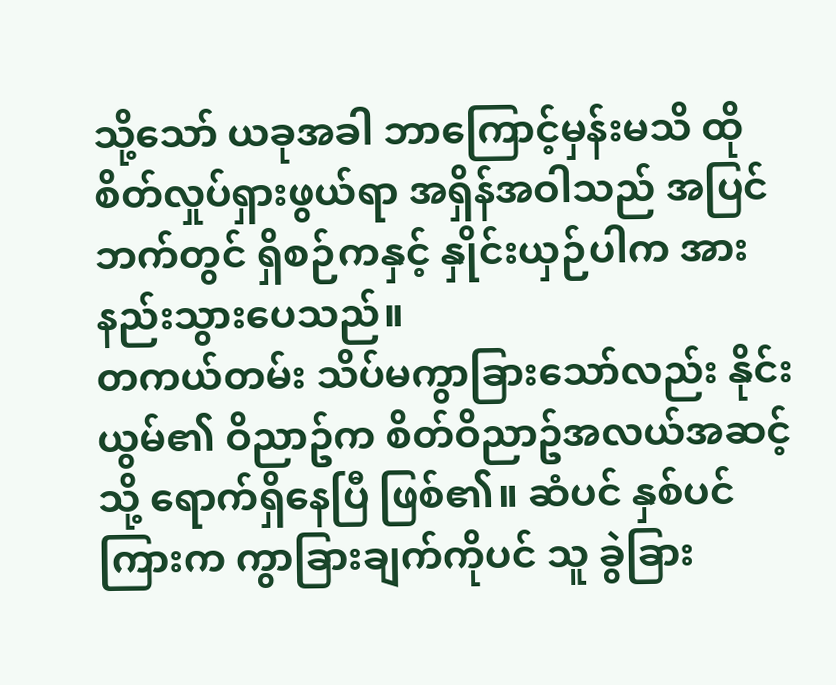သို့သော် ယခုအခါ ဘာကြောင့်မှန်းမသိ ထိုစိတ်လှုပ်ရှားဖွယ်ရာ အရှိန်အဝါသည် အပြင်ဘက်တွင် ရှိစဉ်ကနှင့် နှိုင်းယှဉ်ပါက အားနည်းသွားပေသည်။
တကယ်တမ်း သိပ်မကွာခြားသော်လည်း နိုင်းယွမ်၏ ဝိညာဥ်က စိတ်ဝိညာဥ်အလယ်အဆင့်သို့ ရောက်ရှိနေပြီ ဖြစ်၏။ ဆံပင် နှစ်ပင်ကြားက ကွာခြားချက်ကိုပင် သူ ခွဲခြား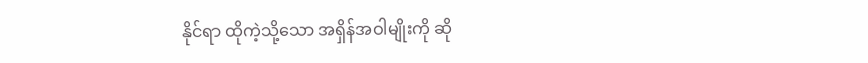နိုင်ရာ ထိုကဲ့သို့သော အရှိန်အဝါမျိုးကို ဆို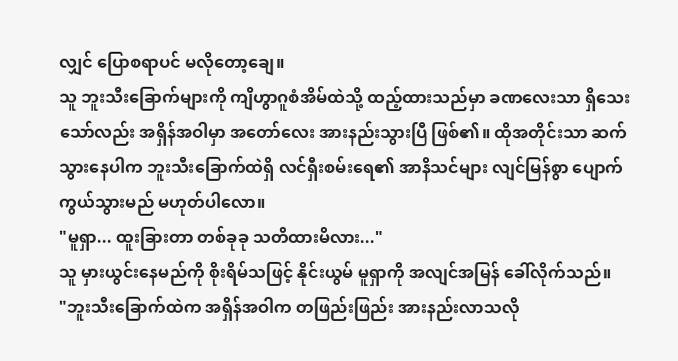လျှင် ပြောစရာပင် မလိုတော့ချေ။
သူ ဘူးသီးခြောက်များကို ကျိဟွာဂူစံအိမ်ထဲသို့ ထည့်ထားသည်မှာ ခဏလေးသာ ရှိသေးသော်လည်း အရှိန်အဝါမှာ အတော်လေး အားနည်းသွားပြီ ဖြစ်၏။ ထိုအတိုင်းသာ ဆက်သွားနေပါက ဘူးသီးခြောက်ထဲရှိ လင်ရှီးစမ်းရေ၏ အာနိသင်များ လျင်မြန်စွာ ပျောက်ကွယ်သွားမည် မဟုတ်ပါလော။
"မူရှာ... ထူးခြားတာ တစ်ခုခု သတိထားမိလား..."
သူ မှားယွင်းနေမည်ကို စိုးရိမ်သဖြင့် နိုင်းယွမ် မူရှာကို အလျင်အမြန် ခေါ်လိုက်သည်။
"ဘူးသီးခြောက်ထဲက အရှိန်အဝါက တဖြည်းဖြည်း အားနည်းလာသလို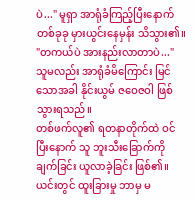ပဲ..." မူရှာ အာရုံခံကြည့်ပြီးနောက် တစ်ခုခု မှားယွင်းနေမှန်း သိသွား၏။
"တကယ်ပဲ အားနည်းလာတာပဲ..." သူမလည်း အာရုံခံမိကြောင်း မြင်သောအခါ နိုင်းယွမ် ဇဝေဇဝါ ဖြစ်သွားရသည်။
တစ်ဖက်လူ၏ ရတနာတိုက်ထဲ ဝင်ပြီးနောက် သူ ဘူးသီးခြောက်ကို ချက်ခြင်း ယူလာခဲ့ခြင်း ဖြစ်၏။ ယင်းတွင် ထူးခြားမှု ဘာမှ မ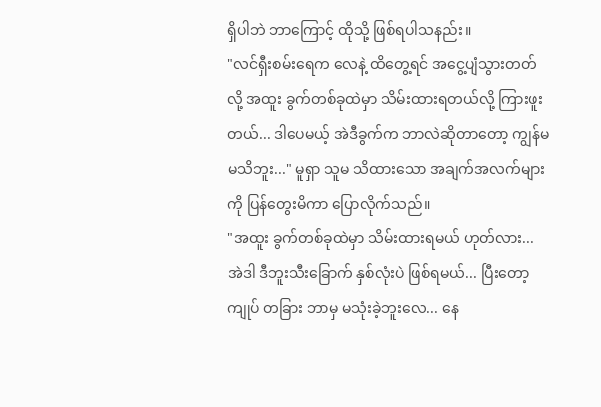ရှိပါဘဲ ဘာကြောင့် ထိုသို့ ဖြစ်ရပါသနည်း။
"လင်ရှီးစမ်းရေက လေနဲ့ ထိတွေ့ရင် အငွေ့ပျံသွားတတ်လို့ အထူး ခွက်တစ်ခုထဲမှာ သိမ်းထားရတယ်လို့ ကြားဖူးတယ်... ဒါပေမယ့် အဲဒီခွက်က ဘာလဲဆိုတာတော့ ကျွန်မ မသိဘူး..." မူရှာ သူမ သိထားသော အချက်အလက်များကို ပြန်တွေးမိကာ ပြောလိုက်သည်။
"အထူး ခွက်တစ်ခုထဲမှာ သိမ်းထားရမယ် ဟုတ်လား... အဲဒါ ဒီဘူးသီးခြောက် နှစ်လုံးပဲ ဖြစ်ရမယ်... ပြီးတော့ ကျုပ် တခြား ဘာမှ မသုံးခဲ့ဘူးလေ... နေ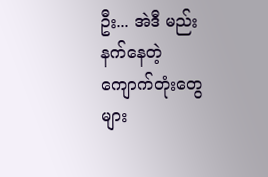ဦး... အဲဒီ မည်းနက်နေတဲ့ ကျောက်တုံးတွေများ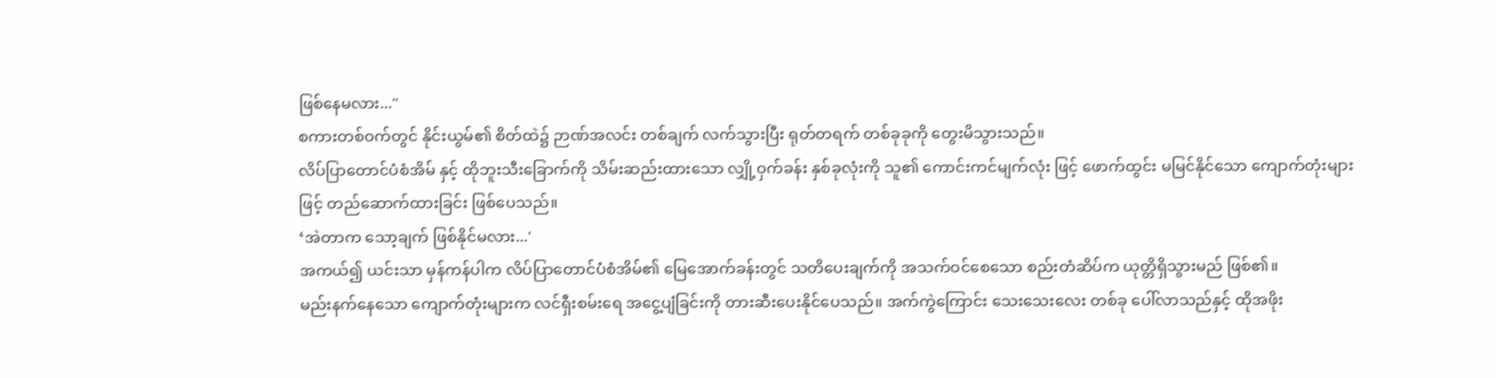ဖြစ်နေမလား..."
စကားတစ်ဝက်တွင် နိုင်းယွမ်၏ စိတ်ထဲ၌ ဉာဏ်အလင်း တစ်ချက် လက်သွားပြီး ရုတ်တရက် တစ်ခုခုကို တွေးမိသွားသည်။
လိပ်ပြာတောင်ပံစံအိမ် နှင့် ထိုဘူးသီးခြောက်ကို သိမ်းဆည်းထားသော လျှို့ဝှက်ခန်း နှစ်ခုလုံးကို သူ၏ ကောင်းကင်မျက်လုံး ဖြင့် ဖောက်ထွင်း မမြင်နိုင်သော ကျောက်တုံးများဖြင့် တည်ဆောက်ထားခြင်း ဖြစ်ပေသည်။
‘အဲတာက သော့ချက် ဖြစ်နိုင်မလား...'
အကယ်၍ ယင်းသာ မှန်ကန်ပါက လိပ်ပြာတောင်ပံစံအိမ်၏ မြေအောက်ခန်းတွင် သတိပေးချက်ကို အသက်ဝင်စေသော စည်းတံဆိပ်က ယုတ္တိရှိသွားမည် ဖြစ်၏။
မည်းနက်နေသော ကျောက်တုံးများက လင်ရှီးစမ်းရေ အငွေ့ပျံခြင်းကို တားဆီးပေးနိုင်ပေသည်။ အက်ကွဲကြောင်း သေးသေးလေး တစ်ခု ပေါ်လာသည်နှင့် ထိုအဖိုး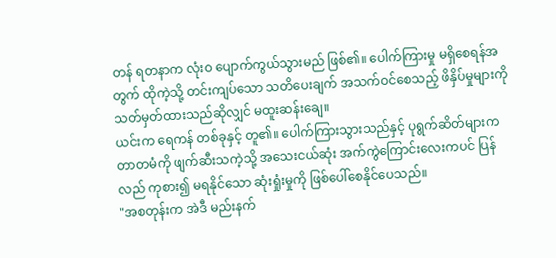တန် ရတနာက လုံးဝ ပျောက်ကွယ်သွားမည် ဖြစ်၏။ ပေါက်ကြားမှု မရှိစေရန်အတွက် ထိုကဲ့သို့ တင်းကျပ်သော သတိပေးချက် အသက်ဝင်စေသည့် ဖိနှိပ်မှုများကို သတ်မှတ်ထားသည်ဆိုလျှင် မထူးဆန်းချေ။
ယင်းက ရေကန် တစ်ခုနှင့် တူ၏။ ပေါက်ကြားသွားသည်နှင့် ပုရွက်ဆိတ်များက တာတမံကို ဖျက်ဆီးသကဲ့သို့ အသေးငယ်ဆုံး အက်ကွဲကြောင်းလေးကပင် ပြန်လည် ကုစား၍ မရနိုင်သော ဆုံးရှုံးမှုကို ဖြစ်ပေါ်စေနိုင်ပေသည်။
"အစတုန်းက အဲဒီ မည်းနက်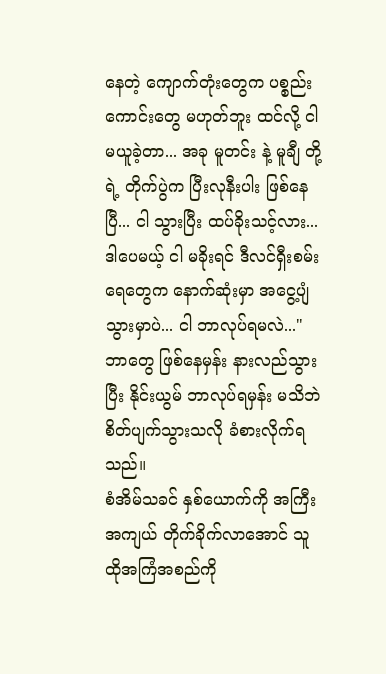နေတဲ့ ကျောက်တုံးတွေက ပစ္စည်းကောင်းတွေ မဟုတ်ဘူး ထင်လို့ ငါ မယူခဲ့တာ... အခု မူတင်း နဲ့ မူချီ တို့ရဲ့ တိုက်ပွဲက ပြီးလုနီးပါး ဖြစ်နေပြီ... ငါ သွားပြီး ထပ်ခိုးသင့်လား... ဒါပေမယ့် ငါ မခိုးရင် ဒီလင်ရှီးစမ်းရေတွေက နောက်ဆုံးမှာ အငွေ့ပျံသွားမှာပဲ... ငါ ဘာလုပ်ရမလဲ..."
ဘာတွေ ဖြစ်နေမှန်း နားလည်သွားပြီး နိုင်းယွမ် ဘာလုပ်ရမှန်း မသိဘဲ စိတ်ပျက်သွားသလို ခံစားလိုက်ရသည်။
စံအိမ်သခင် နှစ်ယောက်ကို အကြီးအကျယ် တိုက်ခိုက်လာအောင် သူ ထိုအကြံအစည်ကို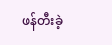ဖန်တီးခဲ့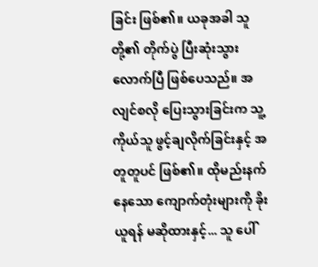ခြင်း ဖြစ်၏။ ယခုအခါ သူတို့၏ တိုက်ပွဲ ပြီးဆုံးသွားလောက်ပြီ ဖြစ်ပေသည်။ အလျင်စလို ပြေးသွားခြင်းက သူ့ကိုယ်သူ ဖွင့်ချလိုက်ခြင်းနှင့် အတူတူပင် ဖြစ်၏။ ထိုမည်းနက်နေသော ကျောက်တုံးများကို ခိုးယူရန် မဆိုထားနှင့်... သူ ပေါ်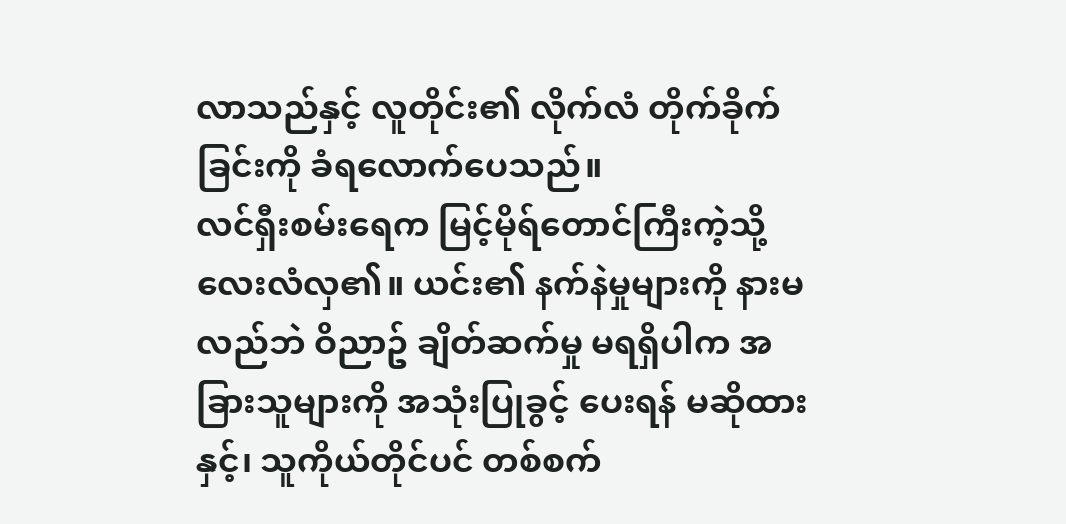လာသည်နှင့် လူတိုင်း၏ လိုက်လံ တိုက်ခိုက်ခြင်းကို ခံရလောက်ပေသည်။
လင်ရှီးစမ်းရေက မြင့်မိုရ်တောင်ကြီးကဲ့သို့ လေးလံလှ၏။ ယင်း၏ နက်နဲမှုများကို နားမလည်ဘဲ ဝိညာဥ် ချိတ်ဆက်မှု မရရှိပါက အခြားသူများကို အသုံးပြုခွင့် ပေးရန် မဆိုထားနှင့်၊ သူကိုယ်တိုင်ပင် တစ်စက်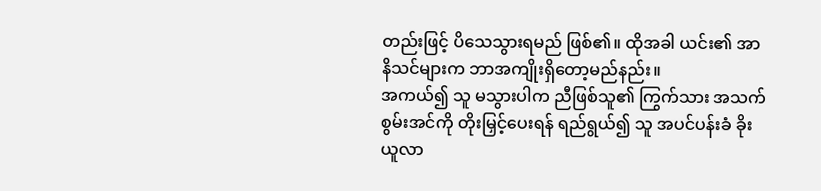တည်းဖြင့် ပိသေသွားရမည် ဖြစ်၏။ ထိုအခါ ယင်း၏ အာနိသင်များက ဘာအကျိုးရှိတော့မည်နည်း။
အကယ်၍ သူ မသွားပါက ညီဖြစ်သူ၏ ကြွက်သား အသက်စွမ်းအင်ကို တိုးမြှင့်ပေးရန် ရည်ရွယ်၍ သူ အပင်ပန်းခံ ခိုးယူလာ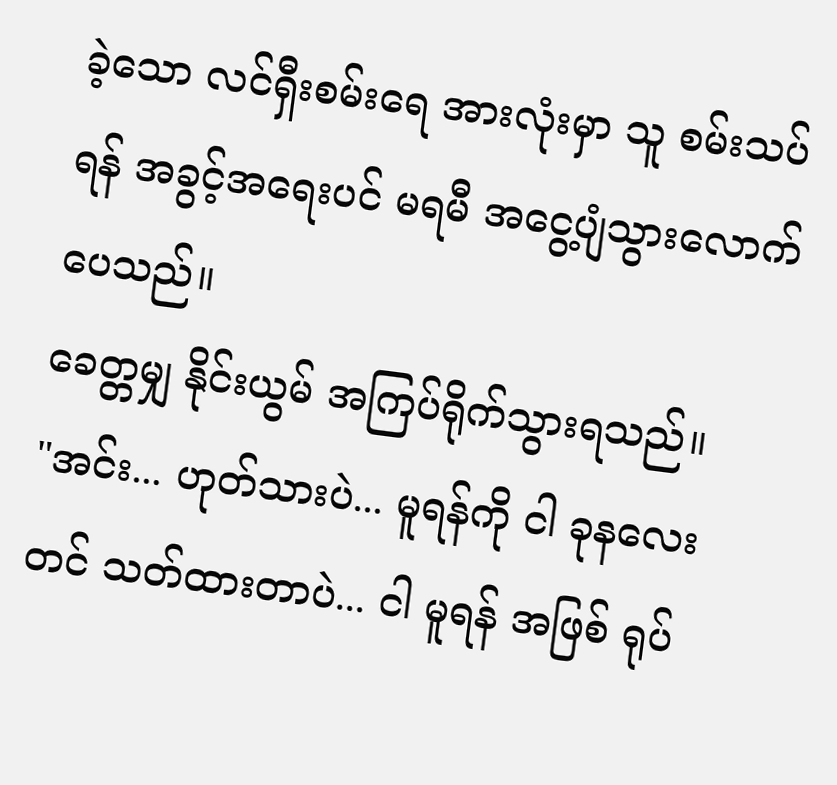ခဲ့သော လင်ရှီးစမ်းရေ အားလုံးမှာ သူ စမ်းသပ်ရန် အခွင့်အရေးပင် မရမီ အငွေ့ပျံသွားလောက်ပေသည်။
ခေတ္တမျှ နိုင်းယွမ် အကြပ်ရိုက်သွားရသည်။
"အင်း... ဟုတ်သားပဲ... မူရန်ကို ငါ ခုနလေးတင် သတ်ထားတာပဲ... ငါ မူရန် အဖြစ် ရုပ်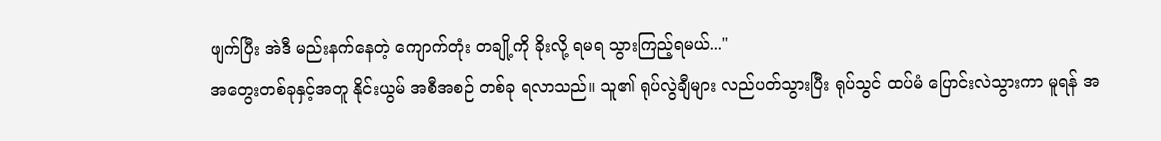ဖျက်ပြီး အဲဒီ မည်းနက်နေတဲ့ ကျောက်တုံး တချို့ကို ခိုးလို့ ရမရ သွားကြည့်ရမယ်..."
အတွေးတစ်ခုနှင့်အတူ နိုင်းယွမ် အစီအစဉ် တစ်ခု ရလာသည်။ သူ၏ ရုပ်လွဲချီများ လည်ပတ်သွားပြီး ရုပ်သွင် ထပ်မံ ပြောင်းလဲသွားကာ မူရန် အ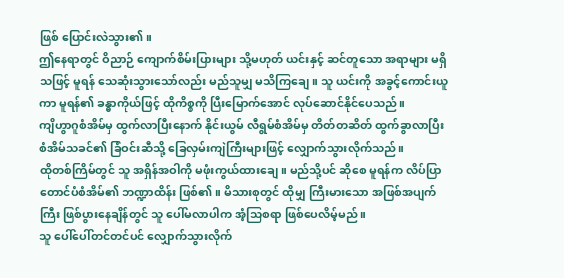ဖြစ် ပြောင်းလဲသွား၏။
ဤနေရာတွင် ဝိညာဉ် ကျောက်စိမ်းပြားများ သို့မဟုတ် ယင်းနှင့် ဆင်တူသော အရာများ မရှိသဖြင့် မူရန် သေဆုံးသွားသော်လည်း မည်သူမျှ မသိကြချေ။ သူ ယင်းကို အခွင့်ကောင်းယူကာ မူရန်၏ ခန္ဓာကိုယ်ဖြင့် ထိုကိစ္စကို ပြီးမြောက်အောင် လုပ်ဆောင်နိုင်ပေသည်။
ကျိဟွာဂူစံအိမ်မှ ထွက်လာပြီးနောက် နိုင်းယွမ် လီရွမ်စံအိမ်မှ တိတ်တဆိတ် ထွက်ခွာလာပြီး စံအိမ်သခင်၏ ခြံဝင်းဆီသို့ ခြေလှမ်းကျဲကြီးများဖြင့် လျှောက်သွားလိုက်သည်။
ထိုတစ်ကြိမ်တွင် သူ အရှိန်အဝါကို မဖုံးကွယ်ထားချေ။ မည်သို့ပင် ဆိုစေ မူရန်က လိပ်ပြာတောင်ပံစံအိမ်၏ ဘဏ္ဍာထိန်း ဖြစ်၏။ မိသားစုတွင် ထိုမျှ ကြီးမားသော အဖြစ်အပျက်ကြီး ဖြစ်ပွားနေချိန်တွင် သူ ပေါ်မလာပါက အံ့သြစရာ ဖြစ်ပေလိမ့်မည်။
သူ ပေါ်ပေါ်တင်တင်ပင် လျှောက်သွားလိုက်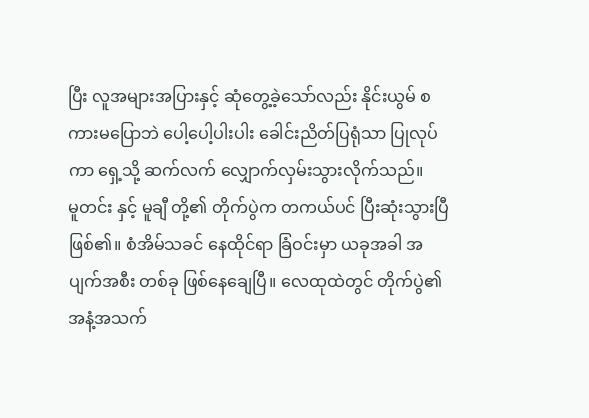ပြီး လူအများအပြားနှင့် ဆုံတွေ့ခဲ့သော်လည်း နိုင်းယွမ် စကားမပြောဘဲ ပေါ့ပေါ့ပါးပါး ခေါင်းညိတ်ပြရုံသာ ပြုလုပ်ကာ ရှေ့သို့ ဆက်လက် လျှောက်လှမ်းသွားလိုက်သည်။
မူတင်း နှင့် မူချီ တို့၏ တိုက်ပွဲက တကယ်ပင် ပြီးဆုံးသွားပြီ ဖြစ်၏။ စံအိမ်သခင် နေထိုင်ရာ ခြံဝင်းမှာ ယခုအခါ အပျက်အစီး တစ်ခု ဖြစ်နေချေပြီ။ လေထုထဲတွင် တိုက်ပွဲ၏ အနံ့အသက်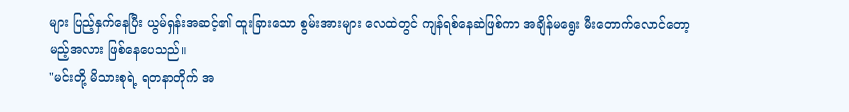များ ပြည့်နှက်နေပြီး ယွမ်ရှန်းအဆင့်၏ ထူးခြားသော စွမ်းအားများ လေထဲတွင် ကျန်ရစ်နေဆဲဖြစ်ကာ အချိန်မရွေး မီးတောက်လောင်တော့မည့်အလား ဖြစ်နေပေသည်။
"မင်းတို့ မိသားစုရဲ့ ရတနာတိုက် အ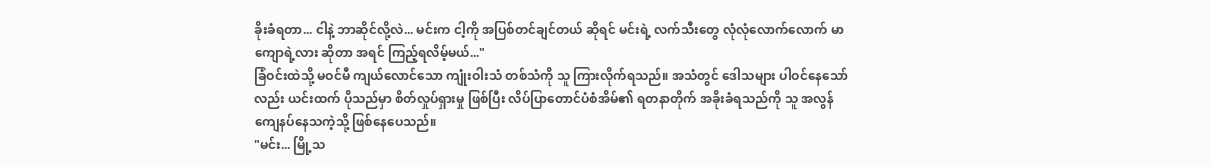ခိုးခံရတာ... ငါနဲ့ ဘာဆိုင်လို့လဲ... မင်းက ငါ့ကို အပြစ်တင်ချင်တယ် ဆိုရင် မင်းရဲ့ လက်သီးတွေ လုံလုံလောက်လောက် မာကျောရဲ့လား ဆိုတာ အရင် ကြည့်ရလိမ့်မယ်..."
ခြံဝင်းထဲသို့ မဝင်မီ ကျယ်လောင်သော ကျုံးဝါးသံ တစ်သံကို သူ ကြားလိုက်ရသည်။ အသံတွင် ဒေါသများ ပါဝင်နေသော်လည်း ယင်းထက် ပိုသည်မှာ စိတ်လှုပ်ရှားမှု ဖြစ်ပြီး လိပ်ပြာတောင်ပံစံအိမ်၏ ရတနာတိုက် အခိုးခံရသည်ကို သူ အလွန် ကျေနပ်နေသကဲ့သို့ ဖြစ်နေပေသည်။
"မင်း... မြို့သ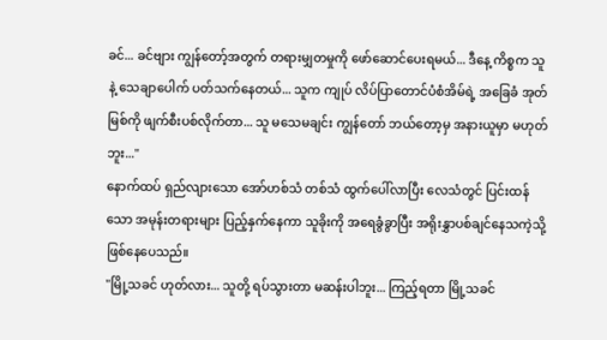ခင်... ခင်ဗျား ကျွန်တော့်အတွက် တရားမျှတမှုကို ဖော်ဆောင်ပေးရမယ်... ဒီနေ့ ကိစ္စက သူနဲ့ သေချာပေါက် ပတ်သက်နေတယ်... သူက ကျုပ် လိပ်ပြာတောင်ပံစံအိမ်ရဲ့ အခြေခံ အုတ်မြစ်ကို ဖျက်စီးပစ်လိုက်တာ... သူ မသေမချင်း ကျွန်တော် ဘယ်တော့မှ အနားယူမှာ မဟုတ်ဘူး..."
နောက်ထပ် ရှည်လျားသော အော်ဟစ်သံ တစ်သံ ထွက်ပေါ်လာပြီး လေသံတွင် ပြင်းထန်သော အမုန်းတရားများ ပြည့်နှက်နေကာ သူခိုးကို အရေခွံခွာပြီး အရိုးနွှာပစ်ချင်နေသကဲ့သို့ ဖြစ်နေပေသည်။
"မြို့သခင် ဟုတ်လား... သူတို့ ရပ်သွားတာ မဆန်းပါဘူး... ကြည့်ရတာ မြို့သခင်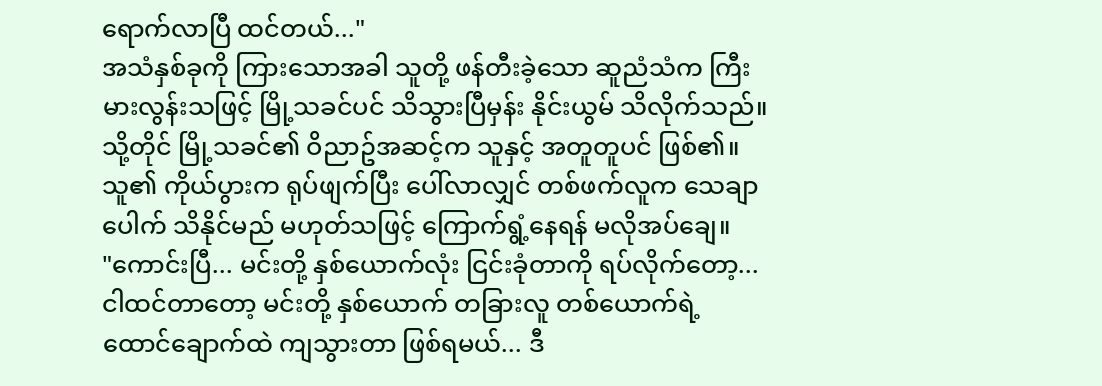ရောက်လာပြီ ထင်တယ်..."
အသံနှစ်ခုကို ကြားသောအခါ သူတို့ ဖန်တီးခဲ့သော ဆူညံသံက ကြီးမားလွန်းသဖြင့် မြို့သခင်ပင် သိသွားပြီမှန်း နိုင်းယွမ် သိလိုက်သည်။
သို့တိုင် မြို့သခင်၏ ဝိညာဥ်အဆင့်က သူနှင့် အတူတူပင် ဖြစ်၏။ သူ၏ ကိုယ်ပွားက ရုပ်ဖျက်ပြီး ပေါ်လာလျှင် တစ်ဖက်လူက သေချာပေါက် သိနိုင်မည် မဟုတ်သဖြင့် ကြောက်ရွံ့နေရန် မလိုအပ်ချေ။
"ကောင်းပြီ... မင်းတို့ နှစ်ယောက်လုံး ငြင်းခုံတာကို ရပ်လိုက်တော့... ငါထင်တာတော့ မင်းတို့ နှစ်ယောက် တခြားလူ တစ်ယောက်ရဲ့ ထောင်ချောက်ထဲ ကျသွားတာ ဖြစ်ရမယ်... ဒီ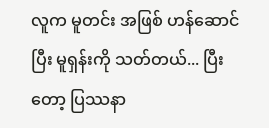လူက မူတင်း အဖြစ် ဟန်ဆောင်ပြီး မူရှန်းကို သတ်တယ်... ပြီးတော့ ပြဿနာ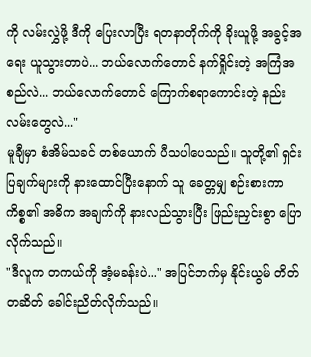ကို လမ်းလွှဲဖို့ ဒီကို ပြေးလာပြီး ရတနာတိုက်ကို ခိုးယူဖို့ အခွင့်အရေး ယူသွားတာပဲ... ဘယ်လောက်တောင် နက်ရှိုင်းတဲ့ အကြံအစည်လဲ... ဘယ်လောက်တောင် ကြောက်စရာကောင်းတဲ့ နည်းလမ်းတွေလဲ..."
မူချီမှာ စံအိမ်သခင် တစ်ယောက် ပီသပါပေသည်။ သူတို့၏ ရှင်းပြချက်များကို နားထောင်ပြီးနောက် သူ ခေတ္တမျှ စဉ်းစားကာ ကိစ္စ၏ အဓိက အချက်ကို နားလည်သွားပြီး ဖြည်းညှင်းစွာ ပြောလိုက်သည်။
"ဒီလူက တကယ်ကို အံ့မခန်းပဲ..." အပြင်ဘက်မှ နိုင်းယွမ် တိတ်တဆိတ် ခေါင်းညိတ်လိုက်သည်။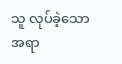သူ လုပ်ခဲ့သောအရာ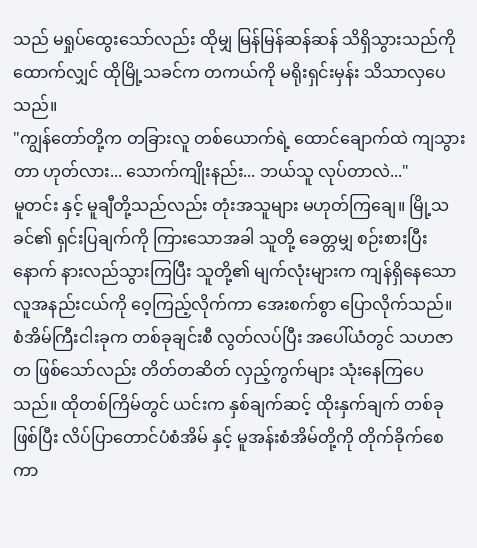သည် မရှုပ်ထွေးသော်လည်း ထိုမျှ မြန်မြန်ဆန်ဆန် သိရှိသွားသည်ကို ထောက်လျှင် ထိုမြို့သခင်က တကယ်ကို မရိုးရှင်းမှန်း သိသာလှပေသည်။
"ကျွန်တော်တို့က တခြားလူ တစ်ယောက်ရဲ့ ထောင်ချောက်ထဲ ကျသွားတာ ဟုတ်လား... သောက်ကျိုးနည်း... ဘယ်သူ လုပ်တာလဲ..."
မူတင်း နှင့် မူချီတို့သည်လည်း တုံးအသူများ မဟုတ်ကြချေ။ မြို့သခင်၏ ရှင်းပြချက်ကို ကြားသောအခါ သူတို့ ခေတ္တမျှ စဉ်းစားပြီးနောက် နားလည်သွားကြပြီး သူတို့၏ မျက်လုံးများက ကျန်ရှိနေသော လူအနည်းငယ်ကို ဝေ့ကြည့်လိုက်ကာ အေးစက်စွာ ပြောလိုက်သည်။
စံအိမ်ကြီးငါးခုက တစ်ခုချင်းစီ လွတ်လပ်ပြီး အပေါ်ယံတွင် သဟဇာတ ဖြစ်သော်လည်း တိတ်တဆိတ် လှည့်ကွက်များ သုံးနေကြပေသည်။ ထိုတစ်ကြိမ်တွင် ယင်းက နှစ်ချက်ဆင့် ထိုးနှက်ချက် တစ်ခု ဖြစ်ပြီး လိပ်ပြာတောင်ပံစံအိမ် နှင့် မူအန်းစံအိမ်တို့ကို တိုက်ခိုက်စေကာ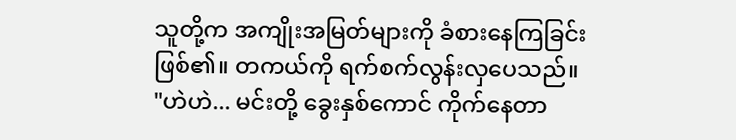သူတို့က အကျိုးအမြတ်များကို ခံစားနေကြခြင်း ဖြစ်၏။ တကယ်ကို ရက်စက်လွန်းလှပေသည်။
"ဟဲဟဲ... မင်းတို့ ခွေးနှစ်ကောင် ကိုက်နေတာ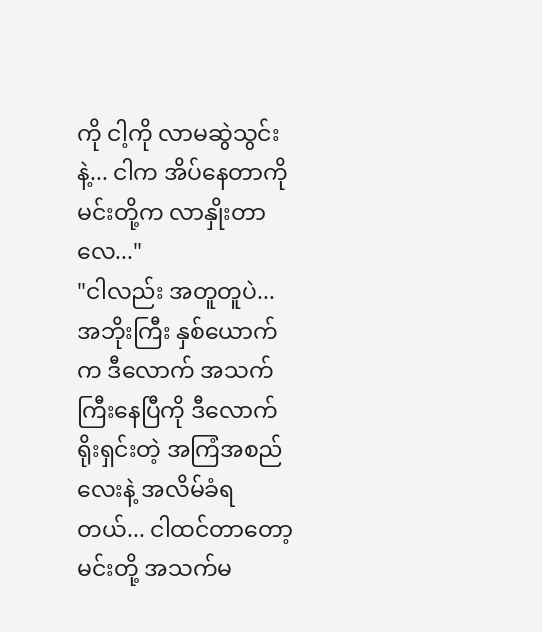ကို ငါ့ကို လာမဆွဲသွင်းနဲ့... ငါက အိပ်နေတာကို မင်းတို့က လာနှိုးတာလေ..."
"ငါလည်း အတူတူပဲ... အဘိုးကြီး နှစ်ယောက်က ဒီလောက် အသက်ကြီးနေပြီကို ဒီလောက် ရိုးရှင်းတဲ့ အကြံအစည်လေးနဲ့ အလိမ်ခံရတယ်... ငါထင်တာတော့ မင်းတို့ အသက်မ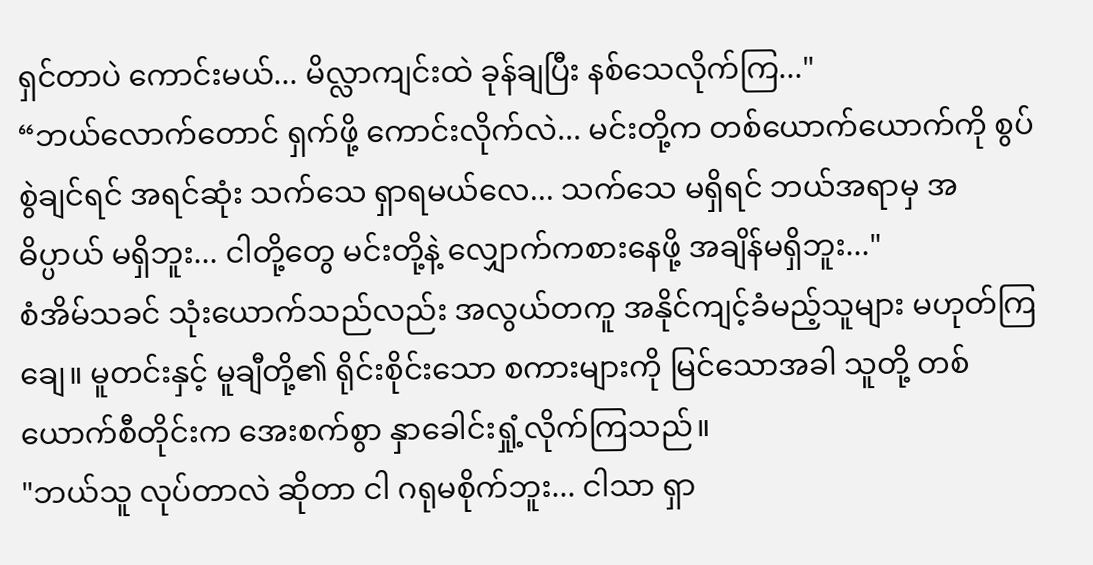ရှင်တာပဲ ကောင်းမယ်... မိလ္လာကျင်းထဲ ခုန်ချပြီး နစ်သေလိုက်ကြ..."
“ဘယ်လောက်တောင် ရှက်ဖို့ ကောင်းလိုက်လဲ... မင်းတို့က တစ်ယောက်ယောက်ကို စွပ်စွဲချင်ရင် အရင်ဆုံး သက်သေ ရှာရမယ်လေ... သက်သေ မရှိရင် ဘယ်အရာမှ အဓိပ္ပာယ် မရှိဘူး... ငါတို့တွေ မင်းတို့နဲ့ လျှောက်ကစားနေဖို့ အချိန်မရှိဘူး..."
စံအိမ်သခင် သုံးယောက်သည်လည်း အလွယ်တကူ အနိုင်ကျင့်ခံမည့်သူများ မဟုတ်ကြချေ။ မူတင်းနှင့် မူချီတို့၏ ရိုင်းစိုင်းသော စကားများကို မြင်သောအခါ သူတို့ တစ်ယောက်စီတိုင်းက အေးစက်စွာ နှာခေါင်းရှုံ့လိုက်ကြသည်။
"ဘယ်သူ လုပ်တာလဲ ဆိုတာ ငါ ဂရုမစိုက်ဘူး... ငါသာ ရှာ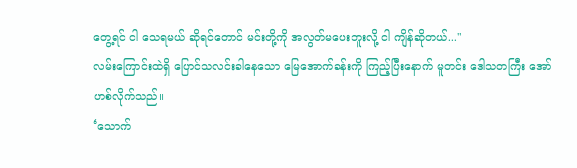တွေ့ရင် ငါ သေရမယ် ဆိုရင်တောင် မင်းတို့ကို အလွတ်မပေးဘူးလို့ ငါ ကျိန်ဆိုတယ်..."
လမ်းကြောင်းထဲရှိ ပြောင်သလင်းခါနေသော မြေအောက်ခန်းကို ကြည့်ပြီးနောက် မူတင်း ဒေါသတကြီး အော်ဟစ်လိုက်သည်။
‘သောက်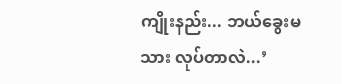ကျိုးနည်း... ဘယ်ခွေးမသား လုပ်တာလဲ...’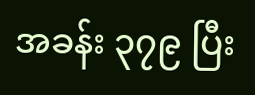အခန်း ၃၇၉ ပြီး